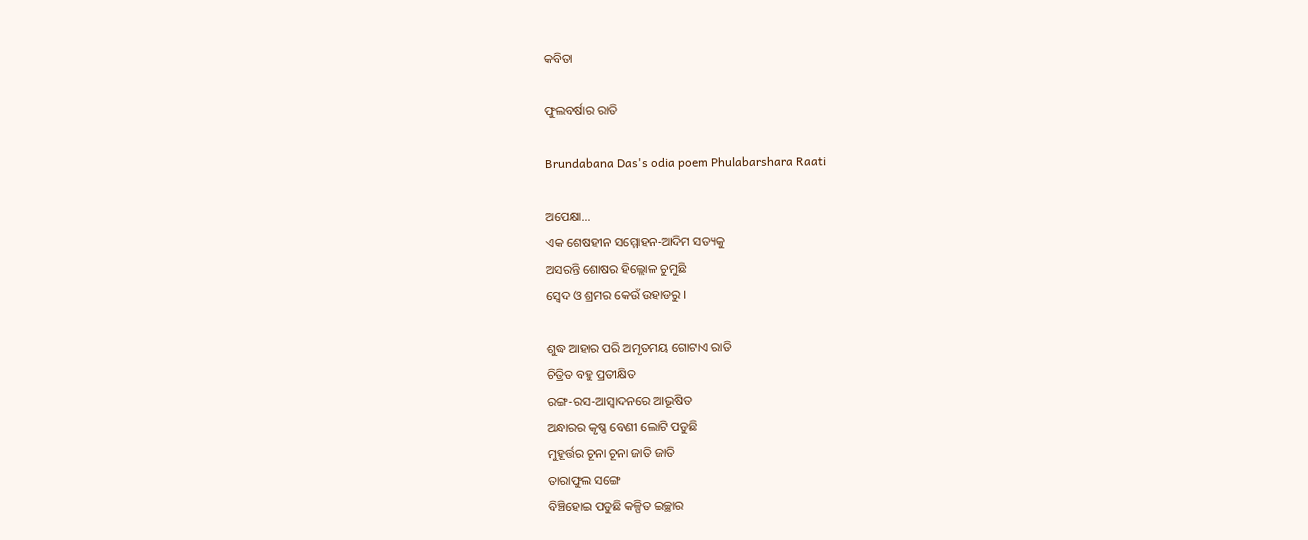କବିତା

ଫୁଲବର୍ଷାର ରାତି

Brundabana Das's odia poem Phulabarshara Raati

ଅପେକ୍ଷା…
ଏକ ଶେଷହୀନ ସମ୍ମୋହନ-ଆଦିମ ସତ୍ୟକୁ
ଅସରନ୍ତି ଶୋଷର ହିଲ୍ଲୋଳ ଚୁମୁଛି
ସ୍ଵେଦ ଓ ଶ୍ରମର କେଉଁ ଉହାଡରୁ ।

ଶୁଦ୍ଧ ଆହାର ପରି ଅମୃତମୟ ଗୋଟାଏ ରାତି
ଚିତ୍ରିତ ବହୁ ପ୍ରତୀକ୍ଷିତ
ରଙ୍ଗ-ରସ-ଆସ୍ଵାଦନରେ ଆଭୂଷିତ
ଅନ୍ଧାରର କୃଷ୍ଣ ବେଣୀ ଲୋଟି ପଡୁଛି
ମୁହୂର୍ତ୍ତର ଚୂନା ଚୂନା ଜାତି ଜାତି
ତାରାଫୁଲ ସଙ୍ଗେ
ବିଞ୍ଚିହୋଇ ପଡୁଛି କଳ୍ପିତ ଇଚ୍ଛାର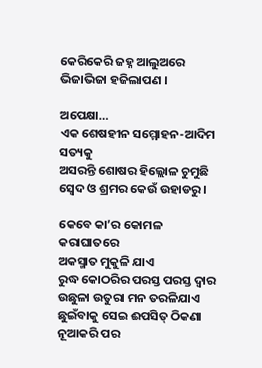କେରିକେରି ଜହ୍ନ ଆଲୁଅରେ
ଭିଜାଭିଜା ହଜିଲାପଣ ।

ଅପେକ୍ଷା…
ଏକ ଶେଷହୀନ ସମ୍ମୋହନ-ଆଦିମ ସତ୍ୟକୁ
ଅସରନ୍ତି ଶୋଷର ହିଲ୍ଲୋଳ ଚୁମୁଛି
ସ୍ଵେଦ ଓ ଶ୍ରମର କେଉଁ ଉହାଡରୁ ।

କେବେ କା’ର କୋମଳ କରାଘାତରେ
ଅକସ୍ମାତ ମୁକୁଳି ଯାଏ
ରୁଦ୍ଧ କୋଠରିର ପରସ୍ତ ପରସ୍ତ ଦ୍ବାର
ଉଛୁଳା ଉତୁରା ମନ ତରଳିଯାଏ
ଛୁଇଁବାକୁ ସେଇ ଈପସିତ୍ ଠିକଣା
ନୂଆକରି ପର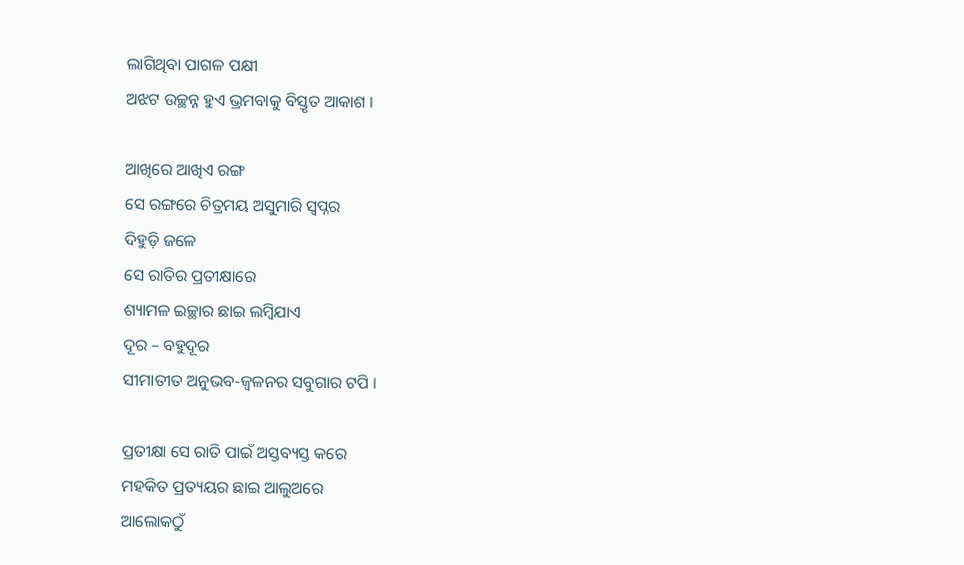ଲାଗିଥିବା ପାଗଳ ପକ୍ଷୀ
ଅଝଟ ଉଚ୍ଛନ୍ନ ହୁଏ ଭ୍ରମବାକୁ ବିସ୍ତୃତ ଆକାଶ ।

ଆଖିରେ ଆଖିଏ ରଙ୍ଗ
ସେ ରଙ୍ଗରେ ଚିତ୍ରମୟ ଅସୁମାରି ସ୍ଵପ୍ନର
ଦିହୁଡ଼ି ଜଳେ
ସେ ରାତିର ପ୍ରତୀକ୍ଷାରେ
ଶ୍ୟାମଳ ଇଚ୍ଛାର ଛାଇ ଲମ୍ବିଯାଏ
ଦୂର – ବହୁଦୂର
ସୀମାତୀତ ଅନୁଭବ-ଜ୍ଵଳନର ସବୁଗାର ଟପି ।

ପ୍ରତୀକ୍ଷା ସେ ରାତି ପାଇଁ ଅସ୍ତବ୍ୟସ୍ତ କରେ
ମହକିତ ପ୍ରତ୍ୟୟର ଛାଇ ଆଲୁଅରେ
ଆଲୋକଠୁଁ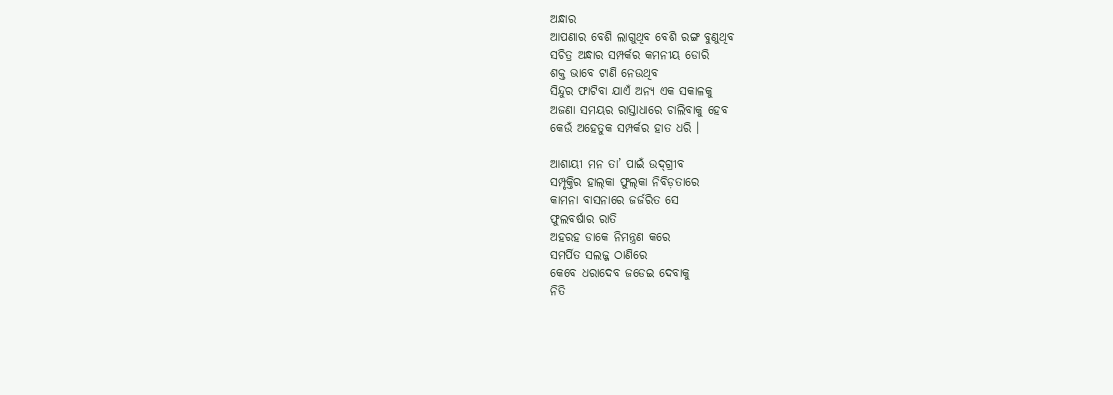ଅନ୍ଧାର
ଆପଣାର ବେଶି ଲାଗୁଥିବ ବେଶି ରଙ୍ଗ ବୁଣୁଥିବ
ସଚିତ୍ର ଅନ୍ଧାର ସମ୍ପର୍କର କମନୀୟ ଡୋରି
ଶକ୍ତ ଭାବେ ଟାଣି ନେଉଥିବ
ସିନ୍ଦୁର ଫାଟିବା ଯାଏଁ ଅନ୍ୟ ଏକ ସକାଳକୁ
ଅଜଣା ସମୟର ରାସ୍ତାଧାରେ ଚାଲିବାକୁ ହେବ
କେଉଁ ଅହେତୁକ ସମ୍ପର୍କର ହାତ ଧରି ।

ଆଶାୟୀ ମନ ତା’ ପାଇଁ ଉଦ୍‌ଗ୍ରୀବ
ସମ୍ପୃକ୍ତିର ହାଲ୍‌କା ଫୁଲ୍‌କା ନିବିଡ଼ତାରେ
କାମନା ବାସନାରେ ଜର୍ଜରିତ ସେ
ଫୁଲବର୍ଷାର ରାତି
ଅହରହ ଡାକେ ନିମନ୍ତ୍ରଣ କରେ
ସମର୍ପିତ ସଲଜ୍ଜ ଠାଣିରେ
କେବେ ଧରାଦେବ ଜଡେଇ ଦେବାକୁ
ନିତି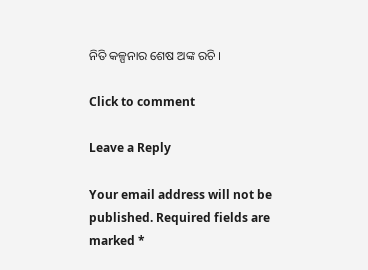ନିତି କଳ୍ପନାର ଶେଷ ଅଙ୍କ ରଚି ।

Click to comment

Leave a Reply

Your email address will not be published. Required fields are marked *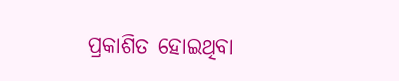ପ୍ରକାଶିତ ହୋଇଥିବା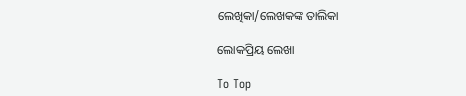ଲେଖିକା/ଲେଖକଙ୍କ ତାଲିକା

ଲୋକପ୍ରିୟ ଲେଖା

To Top